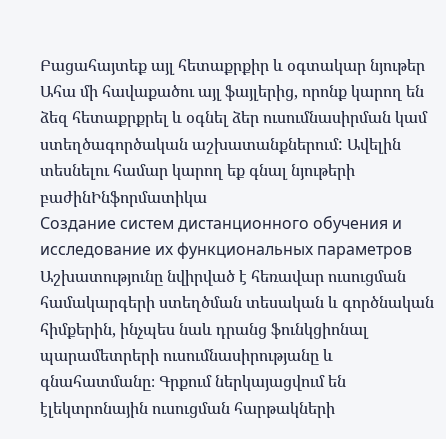Բացահայտեք այլ հետաքրքիր և օգտակար նյութեր
Ահա մի հավաքածու այլ ֆայլերից, որոնք կարող են ձեզ հետաքրքրել և օգնել ձեր ուսումնասիրման կամ ստեղծագործական աշխատանքներում: Ավելին տեսնելու համար կարող եք գնալ նյութերի բաժինԻնֆորմատիկա
Создание систем дистанционного обучения и исследование их функциональных параметров
Աշխատությունը նվիրված է հեռավար ուսուցման համակարգերի ստեղծման տեսական և գործնական հիմքերին, ինչպես նաև դրանց ֆունկցիոնալ պարամետրերի ուսումնասիրությանը և գնահատմանը։ Գրքում ներկայացվում են էլեկտրոնային ուսուցման հարթակների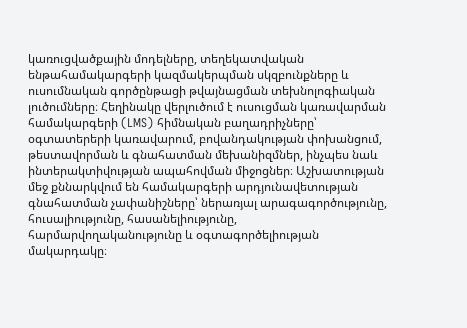կառուցվածքային մոդելները, տեղեկատվական ենթահամակարգերի կազմակերպման սկզբունքները և ուսումնական գործընթացի թվայնացման տեխնոլոգիական լուծումները։ Հեղինակը վերլուծում է ուսուցման կառավարման համակարգերի (LMS) հիմնական բաղադրիչները՝ օգտատերերի կառավարում, բովանդակության փոխանցում, թեստավորման և գնահատման մեխանիզմներ, ինչպես նաև ինտերակտիվության ապահովման միջոցներ։ Աշխատության մեջ քննարկվում են համակարգերի արդյունավետության գնահատման չափանիշները՝ ներառյալ արագագործությունը, հուսալիությունը, հասանելիությունը, հարմարվողականությունը և օգտագործելիության մակարդակը։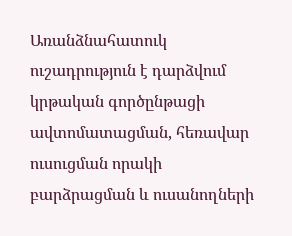Առանձնահատուկ ուշադրություն է դարձվում կրթական գործընթացի ավտոմատացման, հեռավար ուսուցման որակի բարձրացման և ուսանողների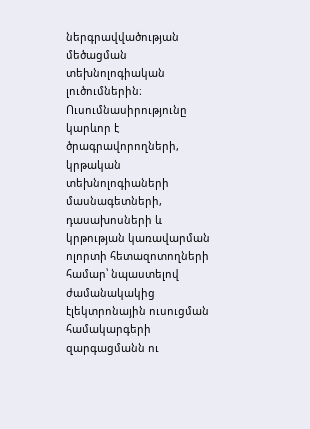ներգրավվածության մեծացման տեխնոլոգիական լուծումներին։ Ուսումնասիրությունը կարևոր է ծրագրավորողների, կրթական տեխնոլոգիաների մասնագետների, դասախոսների և կրթության կառավարման ոլորտի հետազոտողների համար՝ նպաստելով ժամանակակից էլեկտրոնային ուսուցման համակարգերի զարգացմանն ու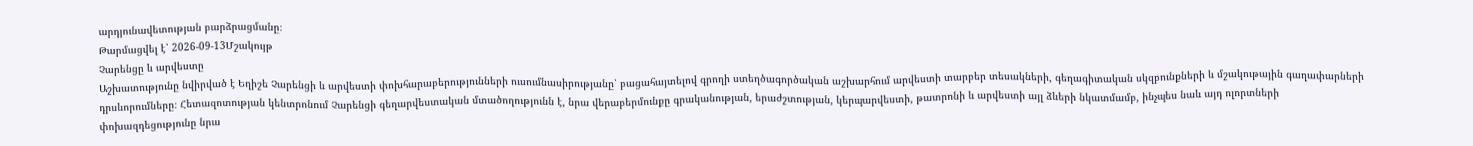արդյունավետության բարձրացմանը։
Թարմացվել է՝ 2026-09-13Մշակույթ
Չարենցը և արվեստը
Աշխատությունը նվիրված է Եղիշե Չարենցի և արվեստի փոխհարաբերությունների ուսումնասիրությանը՝ բացահայտելով գրողի ստեղծագործական աշխարհում արվեստի տարբեր տեսակների, գեղագիտական սկզբունքների և մշակութային գաղափարների դրսևորումները։ Հետազոտության կենտրոնում Չարենցի գեղարվեստական մտածողությունն է, նրա վերաբերմունքը գրականության, երաժշտության, կերպարվեստի, թատրոնի և արվեստի այլ ձևերի նկատմամբ, ինչպես նաև այդ ոլորտների փոխազդեցությունը նրա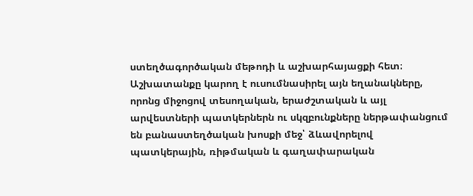ստեղծագործական մեթոդի և աշխարհայացքի հետ։ Աշխատանքը կարող է ուսումնասիրել այն եղանակները, որոնց միջոցով տեսողական, երաժշտական և այլ արվեստների պատկերներն ու սկզբունքները ներթափանցում են բանաստեղծական խոսքի մեջ՝ ձևավորելով պատկերային, ռիթմական և գաղափարական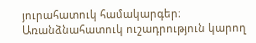յուրահատուկ համակարգեր։ Առանձնահատուկ ուշադրություն կարող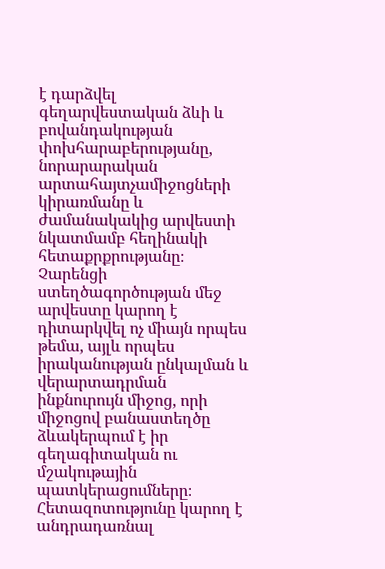է դարձվել գեղարվեստական ձևի և բովանդակության փոխհարաբերությանը, նորարարական արտահայտչամիջոցների կիրառմանը և ժամանակակից արվեստի նկատմամբ հեղինակի հետաքրքրությանը։ Չարենցի ստեղծագործության մեջ արվեստը կարող է դիտարկվել ոչ միայն որպես թեմա, այլև որպես իրականության ընկալման և վերարտադրման ինքնուրույն միջոց, որի միջոցով բանաստեղծը ձևակերպում է իր գեղագիտական ու մշակութային պատկերացումները։ Հետազոտությունը կարող է անդրադառնալ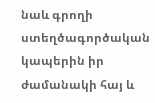նաև գրողի ստեղծագործական կապերին իր ժամանակի հայ և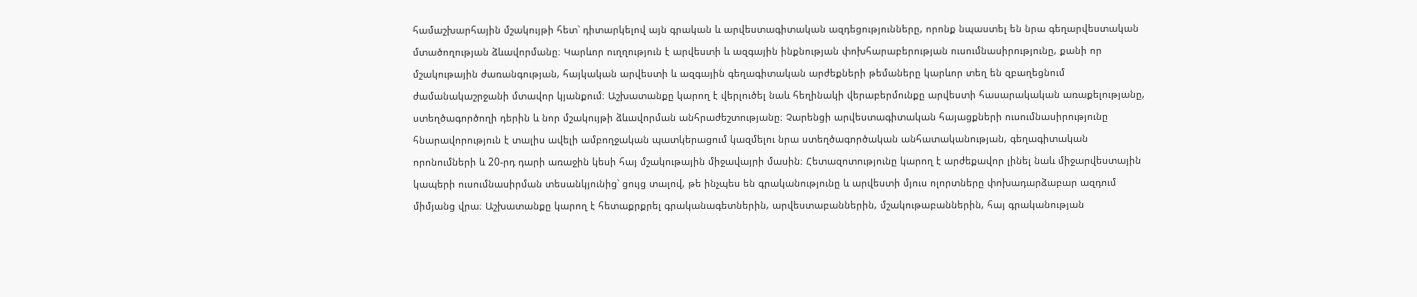համաշխարհային մշակույթի հետ՝ դիտարկելով այն գրական և արվեստագիտական ազդեցությունները, որոնք նպաստել են նրա գեղարվեստական մտածողության ձևավորմանը։ Կարևոր ուղղություն է արվեստի և ազգային ինքնության փոխհարաբերության ուսումնասիրությունը, քանի որ մշակութային ժառանգության, հայկական արվեստի և ազգային գեղագիտական արժեքների թեմաները կարևոր տեղ են զբաղեցնում ժամանակաշրջանի մտավոր կյանքում։ Աշխատանքը կարող է վերլուծել նաև հեղինակի վերաբերմունքը արվեստի հասարակական առաքելությանը, ստեղծագործողի դերին և նոր մշակույթի ձևավորման անհրաժեշտությանը։ Չարենցի արվեստագիտական հայացքների ուսումնասիրությունը հնարավորություն է տալիս ավելի ամբողջական պատկերացում կազմելու նրա ստեղծագործական անհատականության, գեղագիտական որոնումների և 20-րդ դարի առաջին կեսի հայ մշակութային միջավայրի մասին։ Հետազոտությունը կարող է արժեքավոր լինել նաև միջարվեստային կապերի ուսումնասիրման տեսանկյունից՝ ցույց տալով, թե ինչպես են գրականությունը և արվեստի մյուս ոլորտները փոխադարձաբար ազդում միմյանց վրա։ Աշխատանքը կարող է հետաքրքրել գրականագետներին, արվեստաբաններին, մշակութաբաններին, հայ գրականության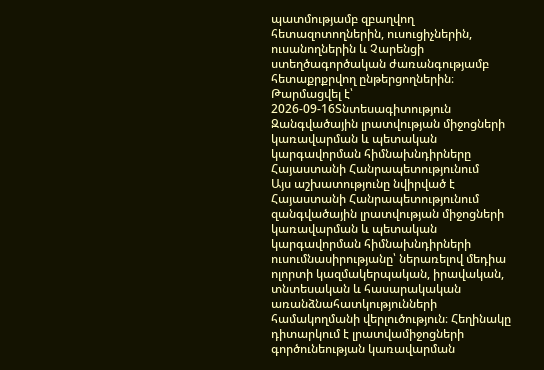պատմությամբ զբաղվող հետազոտողներին, ուսուցիչներին, ուսանողներին և Չարենցի ստեղծագործական ժառանգությամբ հետաքրքրվող ընթերցողներին։
Թարմացվել է՝ 2026-09-16Տնտեսագիտություն
Զանգվածային լրատվության միջոցների կառավարման և պետական կարգավորման հիմնախնդիրները Հայաստանի Հանրապետությունում
Այս աշխատությունը նվիրված է Հայաստանի Հանրապետությունում զանգվածային լրատվության միջոցների կառավարման և պետական կարգավորման հիմնախնդիրների ուսումնասիրությանը՝ ներառելով մեդիա ոլորտի կազմակերպական, իրավական, տնտեսական և հասարակական առանձնահատկությունների համակողմանի վերլուծություն։ Հեղինակը դիտարկում է լրատվամիջոցների գործունեության կառավարման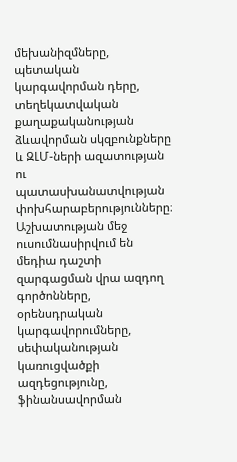մեխանիզմները, պետական կարգավորման դերը, տեղեկատվական քաղաքականության ձևավորման սկզբունքները և ԶԼՄ-ների ազատության ու պատասխանատվության փոխհարաբերությունները։ Աշխատության մեջ ուսումնասիրվում են մեդիա դաշտի զարգացման վրա ազդող գործոնները, օրենսդրական կարգավորումները, սեփականության կառուցվածքի ազդեցությունը, ֆինանսավորման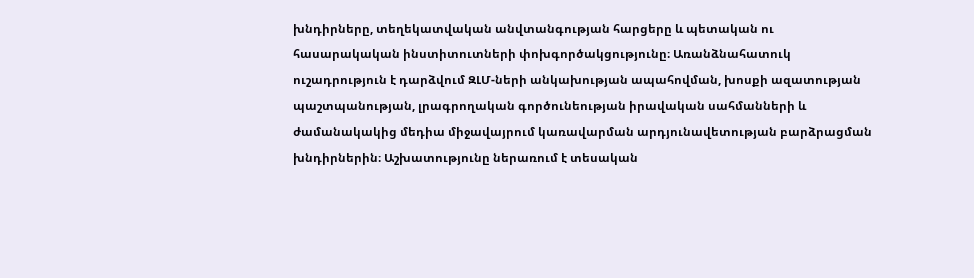խնդիրները, տեղեկատվական անվտանգության հարցերը և պետական ու հասարակական ինստիտուտների փոխգործակցությունը։ Առանձնահատուկ ուշադրություն է դարձվում ԶԼՄ-ների անկախության ապահովման, խոսքի ազատության պաշտպանության, լրագրողական գործունեության իրավական սահմանների և ժամանակակից մեդիա միջավայրում կառավարման արդյունավետության բարձրացման խնդիրներին։ Աշխատությունը ներառում է տեսական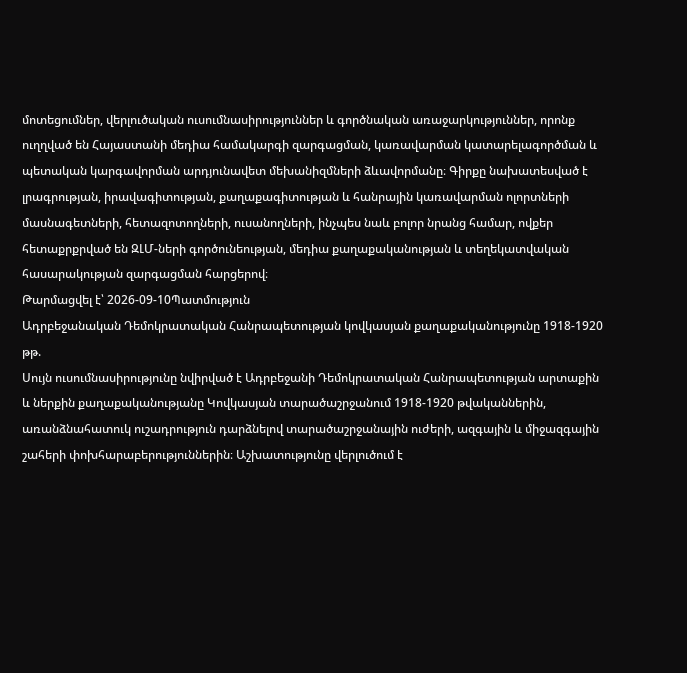մոտեցումներ, վերլուծական ուսումնասիրություններ և գործնական առաջարկություններ, որոնք ուղղված են Հայաստանի մեդիա համակարգի զարգացման, կառավարման կատարելագործման և պետական կարգավորման արդյունավետ մեխանիզմների ձևավորմանը։ Գիրքը նախատեսված է լրագրության, իրավագիտության, քաղաքագիտության և հանրային կառավարման ոլորտների մասնագետների, հետազոտողների, ուսանողների, ինչպես նաև բոլոր նրանց համար, ովքեր հետաքրքրված են ԶԼՄ-ների գործունեության, մեդիա քաղաքականության և տեղեկատվական հասարակության զարգացման հարցերով։
Թարմացվել է՝ 2026-09-10Պատմություն
Ադրբեջանական Դեմոկրատական Հանրապետության կովկասյան քաղաքականությունը 1918-1920 թթ.
Սույն ուսումնասիրությունը նվիրված է Ադրբեջանի Դեմոկրատական Հանրապետության արտաքին և ներքին քաղաքականությանը Կովկասյան տարածաշրջանում 1918-1920 թվականներին, առանձնահատուկ ուշադրություն դարձնելով տարածաշրջանային ուժերի, ազգային և միջազգային շահերի փոխհարաբերություններին։ Աշխատությունը վերլուծում է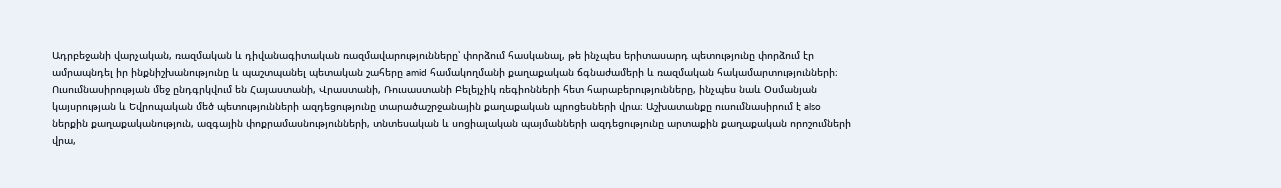Ադրբեջանի վարչական, ռազմական և դիվանագիտական ռազմավարությունները՝ փորձում հասկանալ, թե ինչպես երիտասարդ պետությունը փորձում էր ամրապնդել իր ինքնիշխանությունը և պաշտպանել պետական շահերը amid համակողմանի քաղաքական ճգնաժամերի և ռազմական հակամարտությունների։ Ուսումնասիրության մեջ ընդգրկվում են Հայաստանի, Վրաստանի, Ռուսաստանի Բելեյչիկ ռեգիոնների հետ հարաբերությունները, ինչպես նաև Օսմանյան կայսրության և Եվրոպական մեծ պետությունների ազդեցությունը տարածաշրջանային քաղաքական պրոցեսների վրա։ Աշխատանքը ուսումնասիրում է also ներքին քաղաքականություն, ազգային փոքրամասնությունների, տնտեսական և սոցիալական պայմանների ազդեցությունը արտաքին քաղաքական որոշումների վրա,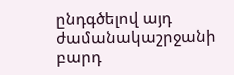ընդգծելով այդ ժամանակաշրջանի բարդ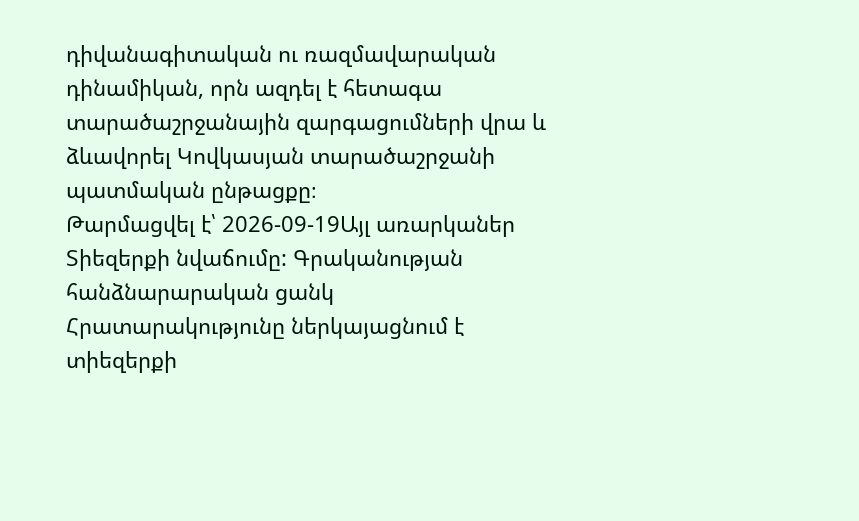դիվանագիտական ու ռազմավարական դինամիկան, որն ազդել է հետագա տարածաշրջանային զարգացումների վրա և ձևավորել Կովկասյան տարածաշրջանի պատմական ընթացքը։
Թարմացվել է՝ 2026-09-19Այլ առարկաներ
Տիեզերքի նվաճումը: Գրականության հանձնարարական ցանկ
Հրատարակությունը ներկայացնում է տիեզերքի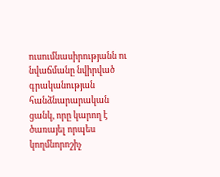ուսումնասիրությանն ու նվաճմանը նվիրված գրականության հանձնարարական ցանկ, որը կարող է ծառայել որպես կողմնորոշիչ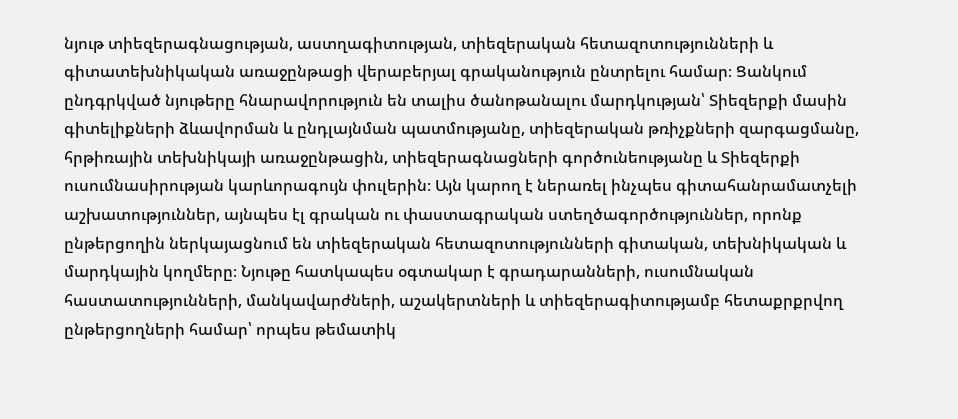նյութ տիեզերագնացության, աստղագիտության, տիեզերական հետազոտությունների և գիտատեխնիկական առաջընթացի վերաբերյալ գրականություն ընտրելու համար։ Ցանկում ընդգրկված նյութերը հնարավորություն են տալիս ծանոթանալու մարդկության՝ Տիեզերքի մասին գիտելիքների ձևավորման և ընդլայնման պատմությանը, տիեզերական թռիչքների զարգացմանը, հրթիռային տեխնիկայի առաջընթացին, տիեզերագնացների գործունեությանը և Տիեզերքի ուսումնասիրության կարևորագույն փուլերին։ Այն կարող է ներառել ինչպես գիտահանրամատչելի աշխատություններ, այնպես էլ գրական ու փաստագրական ստեղծագործություններ, որոնք ընթերցողին ներկայացնում են տիեզերական հետազոտությունների գիտական, տեխնիկական և մարդկային կողմերը։ Նյութը հատկապես օգտակար է գրադարանների, ուսումնական հաստատությունների, մանկավարժների, աշակերտների և տիեզերագիտությամբ հետաքրքրվող ընթերցողների համար՝ որպես թեմատիկ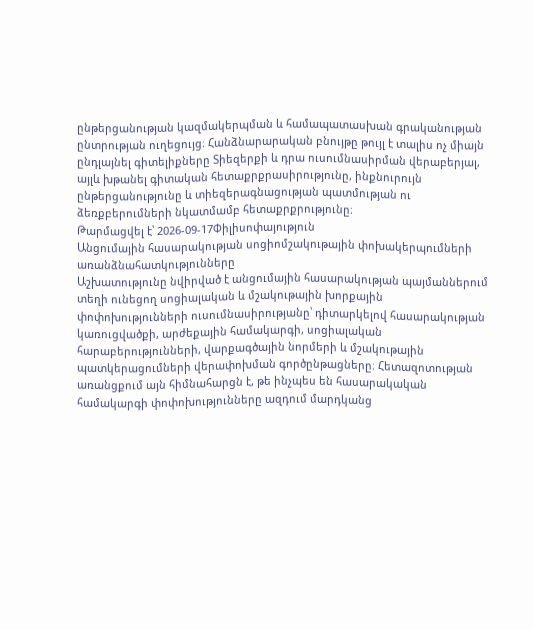ընթերցանության կազմակերպման և համապատասխան գրականության ընտրության ուղեցույց։ Հանձնարարական բնույթը թույլ է տալիս ոչ միայն ընդլայնել գիտելիքները Տիեզերքի և դրա ուսումնասիրման վերաբերյալ, այլև խթանել գիտական հետաքրքրասիրությունը, ինքնուրույն ընթերցանությունը և տիեզերագնացության պատմության ու ձեռքբերումների նկատմամբ հետաքրքրությունը։
Թարմացվել է՝ 2026-09-17Փիլիսոփայություն
Անցումային հասարակության սոցիոմշակութային փոխակերպումների առանձնահատկությունները
Աշխատությունը նվիրված է անցումային հասարակության պայմաններում տեղի ունեցող սոցիալական և մշակութային խորքային փոփոխությունների ուսումնասիրությանը՝ դիտարկելով հասարակության կառուցվածքի, արժեքային համակարգի, սոցիալական հարաբերությունների, վարքագծային նորմերի և մշակութային պատկերացումների վերափոխման գործընթացները։ Հետազոտության առանցքում այն հիմնահարցն է, թե ինչպես են հասարակական համակարգի փոփոխությունները ազդում մարդկանց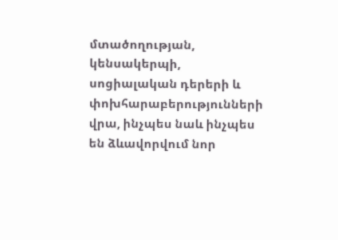մտածողության, կենսակերպի, սոցիալական դերերի և փոխհարաբերությունների վրա, ինչպես նաև ինչպես են ձևավորվում նոր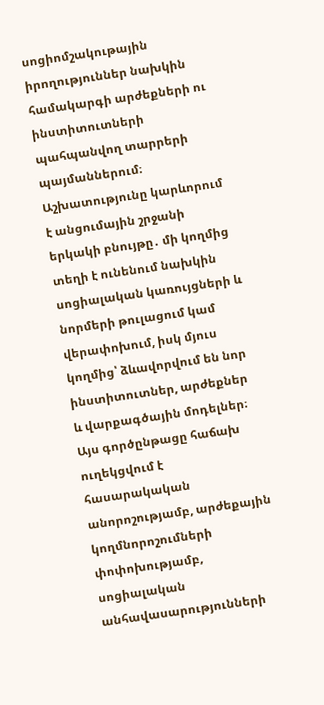սոցիոմշակութային իրողություններ նախկին համակարգի արժեքների ու ինստիտուտների պահպանվող տարրերի պայմաններում։ Աշխատությունը կարևորում է անցումային շրջանի երկակի բնույթը․ մի կողմից տեղի է ունենում նախկին սոցիալական կառույցների և նորմերի թուլացում կամ վերափոխում, իսկ մյուս կողմից՝ ձևավորվում են նոր ինստիտուտներ, արժեքներ և վարքագծային մոդելներ։ Այս գործընթացը հաճախ ուղեկցվում է հասարակական անորոշությամբ, արժեքային կողմնորոշումների փոփոխությամբ, սոցիալական անհավասարությունների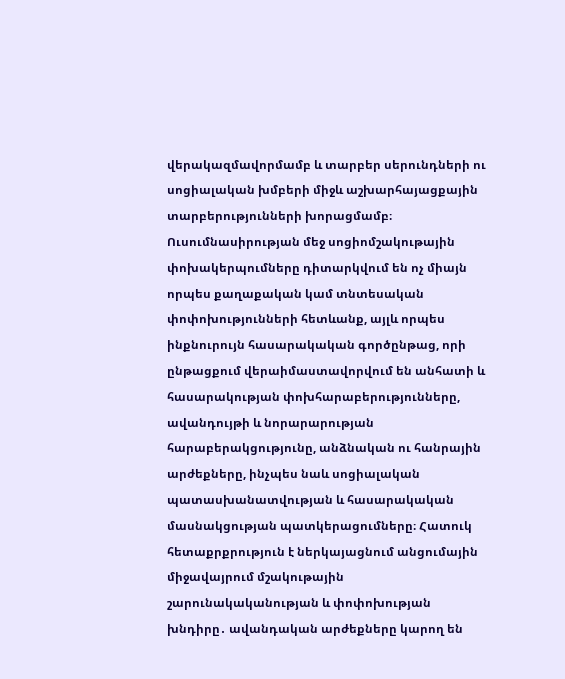վերակազմավորմամբ և տարբեր սերունդների ու սոցիալական խմբերի միջև աշխարհայացքային տարբերությունների խորացմամբ։ Ուսումնասիրության մեջ սոցիոմշակութային փոխակերպումները դիտարկվում են ոչ միայն որպես քաղաքական կամ տնտեսական փոփոխությունների հետևանք, այլև որպես ինքնուրույն հասարակական գործընթաց, որի ընթացքում վերաիմաստավորվում են անհատի և հասարակության փոխհարաբերությունները, ավանդույթի և նորարարության հարաբերակցությունը, անձնական ու հանրային արժեքները, ինչպես նաև սոցիալական պատասխանատվության և հասարակական մասնակցության պատկերացումները։ Հատուկ հետաքրքրություն է ներկայացնում անցումային միջավայրում մշակութային շարունակականության և փոփոխության խնդիրը․ ավանդական արժեքները կարող են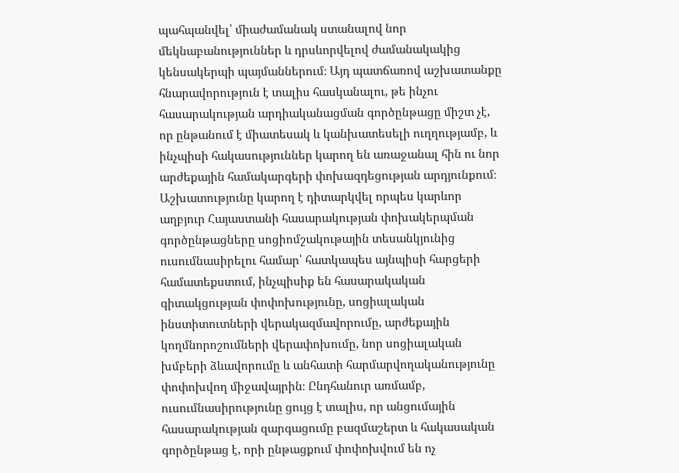պահպանվել՝ միաժամանակ ստանալով նոր մեկնաբանություններ և դրսևորվելով ժամանակակից կենսակերպի պայմաններում։ Այդ պատճառով աշխատանքը հնարավորություն է տալիս հասկանալու, թե ինչու հասարակության արդիականացման գործընթացը միշտ չէ, որ ընթանում է միատեսակ և կանխատեսելի ուղղությամբ, և ինչպիսի հակասություններ կարող են առաջանալ հին ու նոր արժեքային համակարգերի փոխազդեցության արդյունքում։ Աշխատությունը կարող է դիտարկվել որպես կարևոր աղբյուր Հայաստանի հասարակության փոխակերպման գործընթացները սոցիոմշակութային տեսանկյունից ուսումնասիրելու համար՝ հատկապես այնպիսի հարցերի համատեքստում, ինչպիսիք են հասարակական գիտակցության փոփոխությունը, սոցիալական ինստիտուտների վերակազմավորումը, արժեքային կողմնորոշումների վերափոխումը, նոր սոցիալական խմբերի ձևավորումը և անհատի հարմարվողականությունը փոփոխվող միջավայրին։ Ընդհանուր առմամբ, ուսումնասիրությունը ցույց է տալիս, որ անցումային հասարակության զարգացումը բազմաշերտ և հակասական գործընթաց է, որի ընթացքում փոփոխվում են ոչ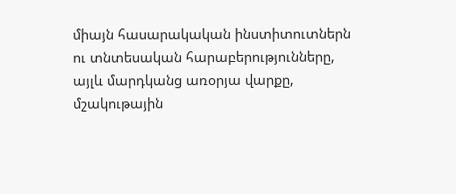միայն հասարակական ինստիտուտներն ու տնտեսական հարաբերությունները, այլև մարդկանց առօրյա վարքը, մշակութային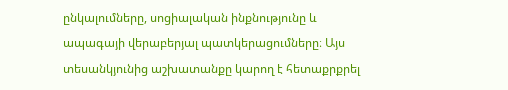ընկալումները, սոցիալական ինքնությունը և ապագայի վերաբերյալ պատկերացումները։ Այս տեսանկյունից աշխատանքը կարող է հետաքրքրել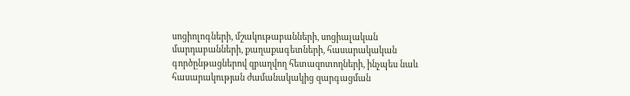սոցիոլոգների, մշակութաբանների, սոցիալական մարդաբանների, քաղաքագետների, հասարակական գործընթացներով զբաղվող հետազոտողների, ինչպես նաև հասարակության ժամանակակից զարգացման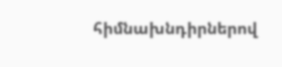հիմնախնդիրներով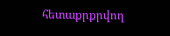հետաքրքրվող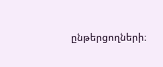ընթերցողների։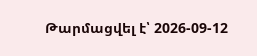Թարմացվել է՝ 2026-09-12